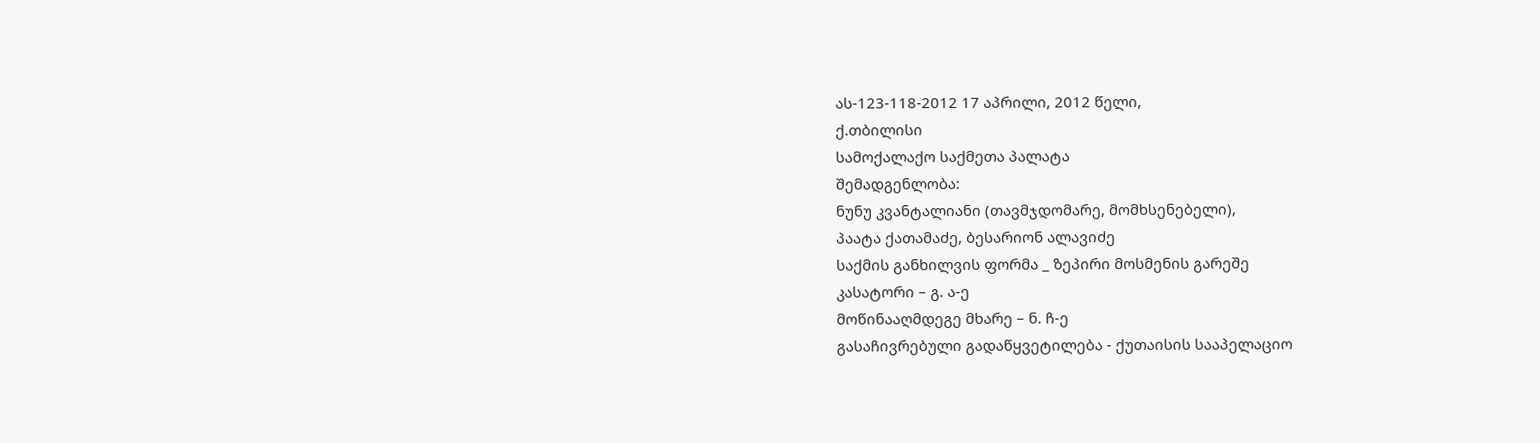ას-123-118-2012 17 აპრილი, 2012 წელი,
ქ.თბილისი
სამოქალაქო საქმეთა პალატა
შემადგენლობა:
ნუნუ კვანტალიანი (თავმჯდომარე, მომხსენებელი),
პაატა ქათამაძე, ბესარიონ ალავიძე
საქმის განხილვის ფორმა _ ზეპირი მოსმენის გარეშე
კასატორი – გ. ა-ე
მოწინააღმდეგე მხარე – ნ. ჩ-ე
გასაჩივრებული გადაწყვეტილება - ქუთაისის სააპელაციო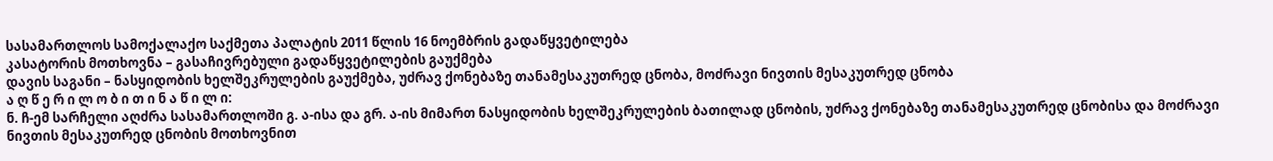სასამართლოს სამოქალაქო საქმეთა პალატის 2011 წლის 16 ნოემბრის გადაწყვეტილება
კასატორის მოთხოვნა – გასაჩივრებული გადაწყვეტილების გაუქმება
დავის საგანი – ნასყიდობის ხელშეკრულების გაუქმება, უძრავ ქონებაზე თანამესაკუთრედ ცნობა, მოძრავი ნივთის მესაკუთრედ ცნობა
ა ღ წ ე რ ი ლ ო ბ ი თ ი ნ ა წ ი ლ ი:
ნ. ჩ-ემ სარჩელი აღძრა სასამართლოში გ. ა-ისა და გრ. ა-ის მიმართ ნასყიდობის ხელშეკრულების ბათილად ცნობის, უძრავ ქონებაზე თანამესაკუთრედ ცნობისა და მოძრავი ნივთის მესაკუთრედ ცნობის მოთხოვნით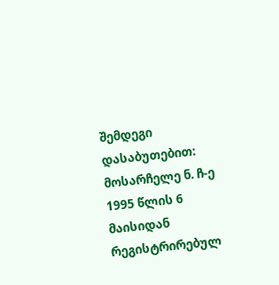შემდეგი დასაბუთებით: მოსარჩელე ნ. ჩ-ე 1995 წლის 6 მაისიდან რეგისტრირებულ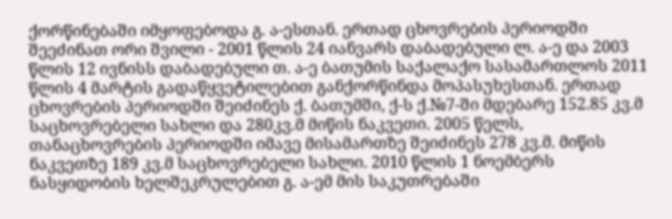ქორწინებაში იმყოფებოდა გ. ა-ესთან. ერთად ცხოვრების პერიოდში შეეძინათ ორი შვილი - 2001 წლის 24 იანვარს დაბადებული ლ. ა-ე და 2003 წლის 12 ივნისს დაბადებული თ. ა-ე ბათუმის საქალაქო სასამართლოს 2011 წლის 4 მარტის გადაწყვეტილებით განქორწინდა მოპასუხესთან. ერთად ცხოვრების პერიოდში შეიძინეს ქ. ბათუმში, ქ-ს ქ.№7-ში მდებარე 152.85 კვ.მ საცხოვრებელი სახლი და 280კვ.მ მიწის ნაკვეთი. 2005 წელს, თანაცხოვრების პერიოდში იმავე მისამართზე შეიძინეს 278 კვ.მ. მიწის ნაკვეთზე 189 კვ.მ საცხოვრებელი სახლი. 2010 წლის 1 ნოემბერს ნასყიდობის ხელშეკრულებით გ. ა-ემ მის საკუთრებაში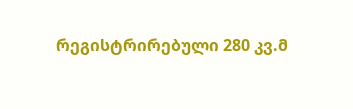რეგისტრირებული 280 კვ.მ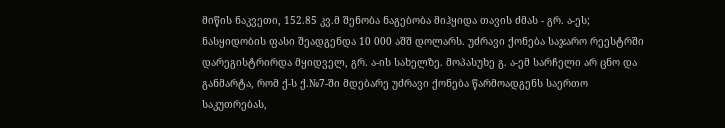მიწის ნაკვეთი, 152.85 კვ.მ შენობა ნაგებობა მიჰყიდა თავის ძმას - გრ. ა-ეს; ნასყიდობის ფასი შეადგენდა 10 000 აშშ დოლარს. უძრავი ქონება საჯარო რეესტრში დარეგისტრირდა მყიდველ, გრ. ა-ის სახელზე. მოპასუხე გ. ა-ემ სარჩელი არ ცნო და განმარტა, რომ ქ-ს ქ.№7-ში მდებარე უძრავი ქონება წარმოადგენს საერთო საკუთრებას,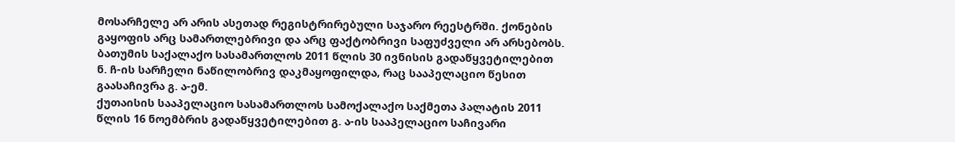მოსარჩელე არ არის ასეთად რეგისტრირებული საჯარო რეესტრში. ქონების გაყოფის არც სამართლებრივი და არც ფაქტობრივი საფუძველი არ არსებობს.
ბათუმის საქალაქო სასამართლოს 2011 წლის 30 ივნისის გადაწყვეტილებით ნ. ჩ-ის სარჩელი ნაწილობრივ დაკმაყოფილდა, რაც სააპელაციო წესით გაასაჩივრა გ. ა-ემ.
ქუთაისის სააპელაციო სასამართლოს სამოქალაქო საქმეთა პალატის 2011 წლის 16 ნოემბრის გადაწყვეტილებით გ. ა-ის სააპელაციო საჩივარი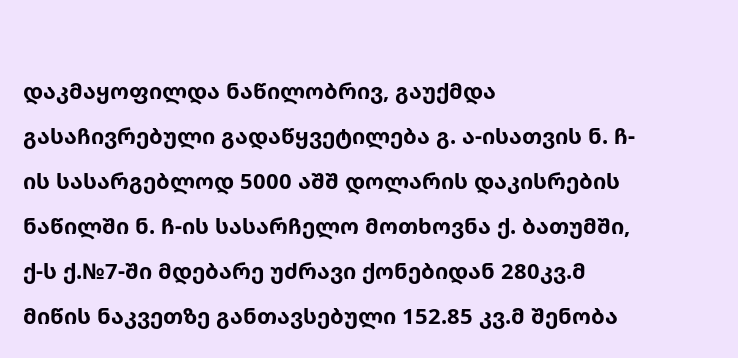დაკმაყოფილდა ნაწილობრივ, გაუქმდა გასაჩივრებული გადაწყვეტილება გ. ა-ისათვის ნ. ჩ-ის სასარგებლოდ 5000 აშშ დოლარის დაკისრების ნაწილში ნ. ჩ-ის სასარჩელო მოთხოვნა ქ. ბათუმში, ქ-ს ქ.№7-ში მდებარე უძრავი ქონებიდან 280კვ.მ მიწის ნაკვეთზე განთავსებული 152.85 კვ.მ შენობა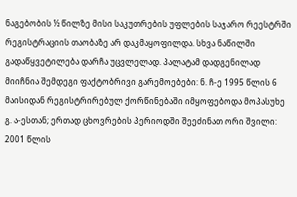ნაგებობის ½ წილზე მისი საკუთრების უფლების საჯარო რეესტრში რეგისტრაციის თაობაზე არ დაკმაყოფილდა. სხვა ნაწილში გადაწყვეტილება დარჩა უცვლელად. პალატამ დადგენილად მიიჩნია შემდეგი ფაქტობრივი გარემოებები: ნ. ჩ-ე 1995 წლის 6 მაისიდან რეგისტრირებულ ქორწინებაში იმყოფებოდა მოპასუხე გ. ა-ესთან; ერთად ცხოვრების პერიოდში შეეძინათ ორი შვილი: 2001 წლის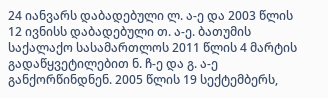24 იანვარს დაბადებული ლ. ა-ე და 2003 წლის 12 ივნისს დაბადებული თ. ა-ე. ბათუმის საქალაქო სასამართლოს 2011 წლის 4 მარტის გადაწყვეტილებით ნ. ჩ-ე და გ. ა-ე განქორწინდნენ. 2005 წლის 19 სექტემბერს,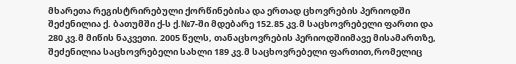მხარეთა რეგისტრირებული ქორწინებისა და ერთად ცხოვრების პერიოდში შეძენილია ქ. ბათუმში ქ-ს ქ.№7-ში მდებარე 152.85 კვ.მ საცხოვრებელი ფართი და 280 კვ.მ მიწის ნაკვეთი. 2005 წელს, თანაცხოვრების პერიოდშიიმავე მისამართზე, შეძენილია საცხოვრებელი სახლი 189 კვ.მ საცხოვრებელი ფართით,რომელიც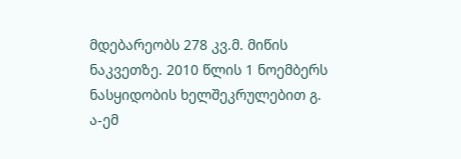მდებარეობს 278 კვ.მ. მიწის ნაკვეთზე. 2010 წლის 1 ნოემბერს ნასყიდობის ხელშეკრულებით გ. ა-ემ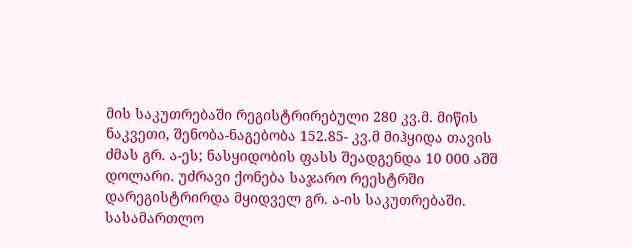მის საკუთრებაში რეგისტრირებული 280 კვ.მ. მიწის ნაკვეთი, შენობა-ნაგებობა 152.85- კვ.მ მიჰყიდა თავის ძმას გრ. ა-ეს; ნასყიდობის ფასს შეადგენდა 10 000 აშშ დოლარი. უძრავი ქონება საჯარო რეესტრში დარეგისტრირდა მყიდველ გრ. ა-ის საკუთრებაში. სასამართლო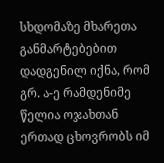სხდომაზე მხარეთა განმარტებებით დადგენილ იქნა, რომ გრ. ა-ე რამდენიმე წელია ოჯახთან ერთად ცხოვრობს იმ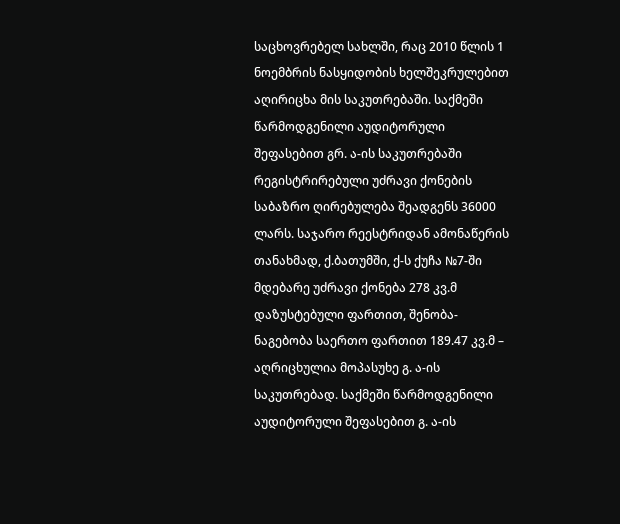საცხოვრებელ სახლში, რაც 2010 წლის 1 ნოემბრის ნასყიდობის ხელშეკრულებით აღირიცხა მის საკუთრებაში. საქმეში წარმოდგენილი აუდიტორული შეფასებით გრ. ა-ის საკუთრებაში რეგისტრირებული უძრავი ქონების საბაზრო ღირებულება შეადგენს 36000 ლარს. საჯარო რეესტრიდან ამონაწერის თანახმად, ქ.ბათუმში, ქ-ს ქუჩა №7-ში მდებარე უძრავი ქონება 278 კვ.მ დაზუსტებული ფართით, შენობა-ნაგებობა საერთო ფართით 189.47 კვ.მ – აღრიცხულია მოპასუხე გ. ა-ის საკუთრებად. საქმეში წარმოდგენილი აუდიტორული შეფასებით გ. ა-ის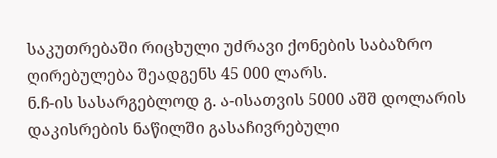საკუთრებაში რიცხული უძრავი ქონების საბაზრო ღირებულება შეადგენს 45 000 ლარს.
ნ.ჩ-ის სასარგებლოდ გ. ა-ისათვის 5000 აშშ დოლარის დაკისრების ნაწილში გასაჩივრებული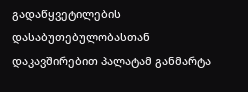გადაწყვეტილების დასაბუთებულობასთან დაკავშირებით პალატამ განმარტა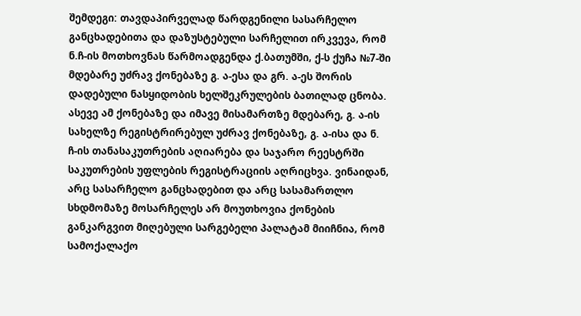შემდეგი: თავდაპირველად წარდგენილი სასარჩელო განცხადებითა და დაზუსტებული სარჩელით ირკვევა, რომ ნ.ჩ-ის მოთხოვნას წარმოადგენდა ქ.ბათუმში, ქ-ს ქუჩა №7-ში მდებარე უძრავ ქონებაზე გ. ა-ესა და გრ. ა-ეს შორის დადებული ნასყიდობის ხელშეკრულების ბათილად ცნობა. ასევე ამ ქონებაზე და იმავე მისამართზე მდებარე, გ. ა-ის სახელზე რეგისტრირებულ უძრავ ქონებაზე, გ. ა-ისა და ნ. ჩ-ის თანასაკუთრების აღიარება და საჯარო რეესტრში საკუთრების უფლების რეგისტრაციის აღრიცხვა. ვინაიდან, არც სასარჩელო განცხადებით და არც სასამართლო სხდმომაზე მოსარჩელეს არ მოუთხოვია ქონების განკარგვით მიღებული სარგებელი პალატამ მიიჩნია, რომ სამოქალაქო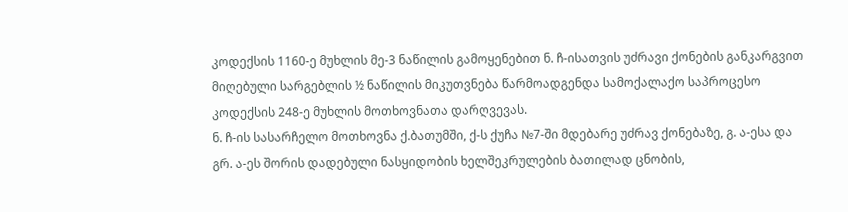კოდექსის 1160-ე მუხლის მე-3 ნაწილის გამოყენებით ნ. ჩ-ისათვის უძრავი ქონების განკარგვით მიღებული სარგებლის ½ ნაწილის მიკუთვნება წარმოადგენდა სამოქალაქო საპროცესო კოდექსის 248-ე მუხლის მოთხოვნათა დარღვევას.
ნ. ჩ-ის სასარჩელო მოთხოვნა ქ.ბათუმში, ქ-ს ქუჩა №7-ში მდებარე უძრავ ქონებაზე, გ. ა-ესა და გრ. ა-ეს შორის დადებული ნასყიდობის ხელშეკრულების ბათილად ცნობის,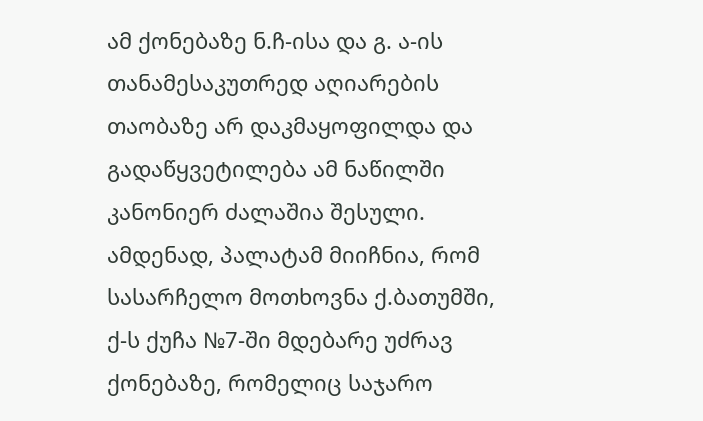ამ ქონებაზე ნ.ჩ-ისა და გ. ა-ის თანამესაკუთრედ აღიარების თაობაზე არ დაკმაყოფილდა და გადაწყვეტილება ამ ნაწილში კანონიერ ძალაშია შესული. ამდენად, პალატამ მიიჩნია, რომ სასარჩელო მოთხოვნა ქ.ბათუმში, ქ-ს ქუჩა №7-ში მდებარე უძრავ ქონებაზე, რომელიც საჯარო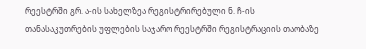რეესტრში გრ. ა-ის სახელზეა რეგისტრირებული ნ. ჩ-ის თანასაკუთრების უფლების საჯარო რეესტრში რეგისტრაციის თაობაზე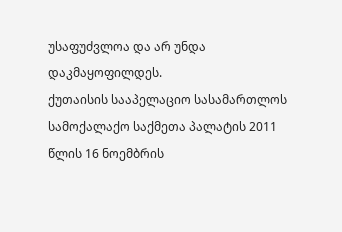უსაფუძვლოა და არ უნდა დაკმაყოფილდეს.
ქუთაისის სააპელაციო სასამართლოს სამოქალაქო საქმეთა პალატის 2011 წლის 16 ნოემბრის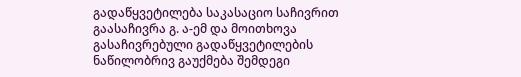გადაწყვეტილება საკასაციო საჩივრით გაასაჩივრა გ. ა-ემ და მოითხოვა გასაჩივრებული გადაწყვეტილების ნაწილობრივ გაუქმება შემდეგი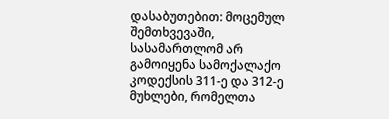დასაბუთებით: მოცემულ შემთხვევაში, სასამართლომ არ გამოიყენა სამოქალაქო კოდექსის 311-ე და 312-ე მუხლები, რომელთა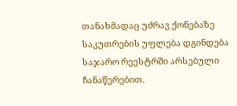თანახმადაც უძრავ ქონებაზე საკუთრების უფლება დგინდება საჯარო რეესტრში არსებული ჩანაწერებით.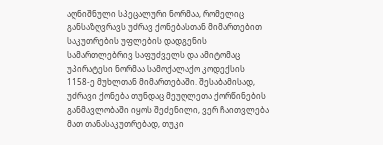აღნიშნული სპეცალური ნორმაა, რომელიც განსაზღვრავს უძრავ ქონებასთან მიმართებით საკუთრების უფლების დადგენის სამართლებრივ საფუძველს და ამიტომაც უპირატესი ნორმაა სამოქალაქო კოდექსის 1158-ე მუხლთან მიმართებაში. შესაბამისად, უძრავი ქონება თუნდაც მეუღლეთა ქორწინების განმავლობაში იყოს შეძენილი, ვერ ჩაითვლება მათ თანასაკუთრებად, თუკი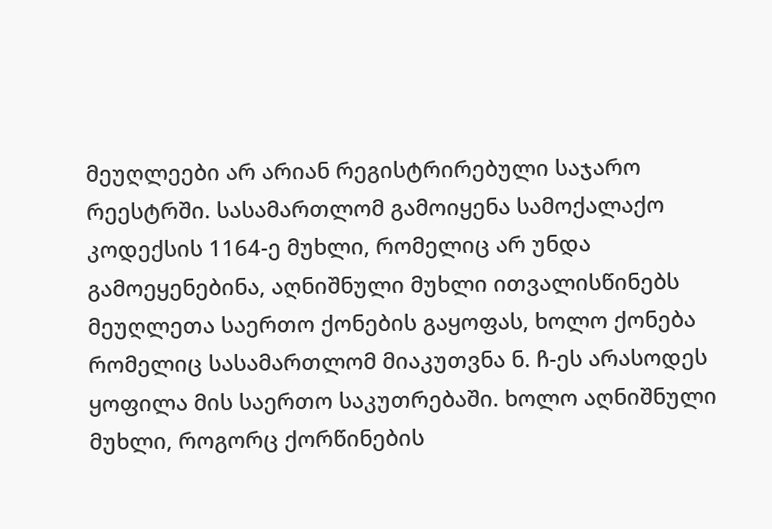მეუღლეები არ არიან რეგისტრირებული საჯარო რეესტრში. სასამართლომ გამოიყენა სამოქალაქო კოდექსის 1164-ე მუხლი, რომელიც არ უნდა გამოეყენებინა, აღნიშნული მუხლი ითვალისწინებს მეუღლეთა საერთო ქონების გაყოფას, ხოლო ქონება რომელიც სასამართლომ მიაკუთვნა ნ. ჩ-ეს არასოდეს ყოფილა მის საერთო საკუთრებაში. ხოლო აღნიშნული მუხლი, როგორც ქორწინების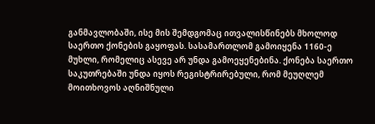განმავლობაში, ისე მის შემდგომაც ითვალისწინებს მხოლოდ საერთო ქონების გაყოფას. სასამართლომ გამოიყენა 1160-ე მუხლი, რომელიც ასევე არ უნდა გამოეყენებინა. ქონება საერთო საკუთრებაში უნდა იყოს რეგისტრირებული, რომ მეუღლემ მოითხოვოს აღნიშნული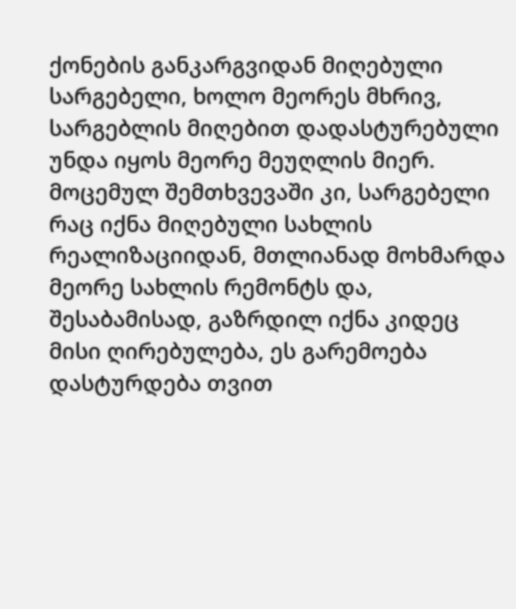ქონების განკარგვიდან მიღებული სარგებელი, ხოლო მეორეს მხრივ, სარგებლის მიღებით დადასტურებული უნდა იყოს მეორე მეუღლის მიერ. მოცემულ შემთხვევაში კი, სარგებელი რაც იქნა მიღებული სახლის რეალიზაციიდან, მთლიანად მოხმარდა მეორე სახლის რემონტს და, შესაბამისად, გაზრდილ იქნა კიდეც მისი ღირებულება, ეს გარემოება დასტურდება თვით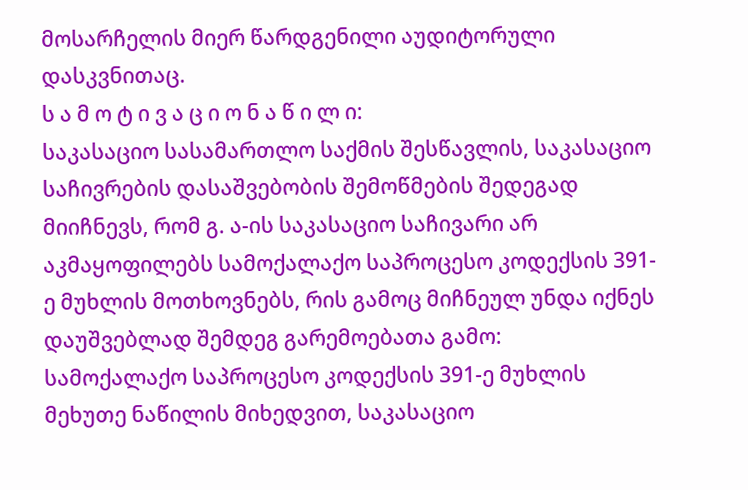მოსარჩელის მიერ წარდგენილი აუდიტორული დასკვნითაც.
ს ა მ ო ტ ი ვ ა ც ი ო ნ ა წ ი ლ ი:
საკასაციო სასამართლო საქმის შესწავლის, საკასაციო საჩივრების დასაშვებობის შემოწმების შედეგად მიიჩნევს, რომ გ. ა-ის საკასაციო საჩივარი არ აკმაყოფილებს სამოქალაქო საპროცესო კოდექსის 391-ე მუხლის მოთხოვნებს, რის გამოც მიჩნეულ უნდა იქნეს დაუშვებლად შემდეგ გარემოებათა გამო:
სამოქალაქო საპროცესო კოდექსის 391-ე მუხლის მეხუთე ნაწილის მიხედვით, საკასაციო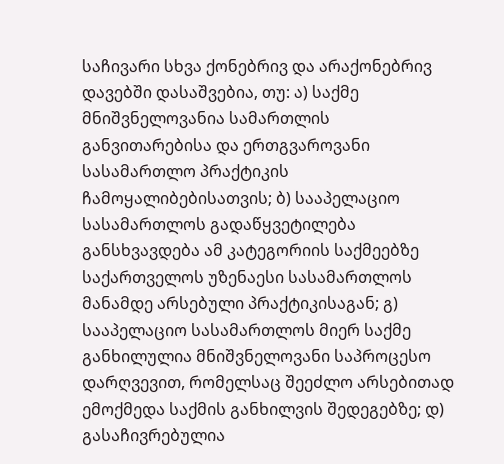საჩივარი სხვა ქონებრივ და არაქონებრივ დავებში დასაშვებია, თუ: ა) საქმე მნიშვნელოვანია სამართლის განვითარებისა და ერთგვაროვანი სასამართლო პრაქტიკის ჩამოყალიბებისათვის; ბ) სააპელაციო სასამართლოს გადაწყვეტილება განსხვავდება ამ კატეგორიის საქმეებზე საქართველოს უზენაესი სასამართლოს მანამდე არსებული პრაქტიკისაგან; გ) სააპელაციო სასამართლოს მიერ საქმე განხილულია მნიშვნელოვანი საპროცესო დარღვევით, რომელსაც შეეძლო არსებითად ემოქმედა საქმის განხილვის შედეგებზე; დ) გასაჩივრებულია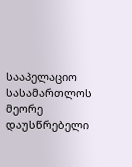სააპელაციო სასამართლოს მეორე დაუსწრებელი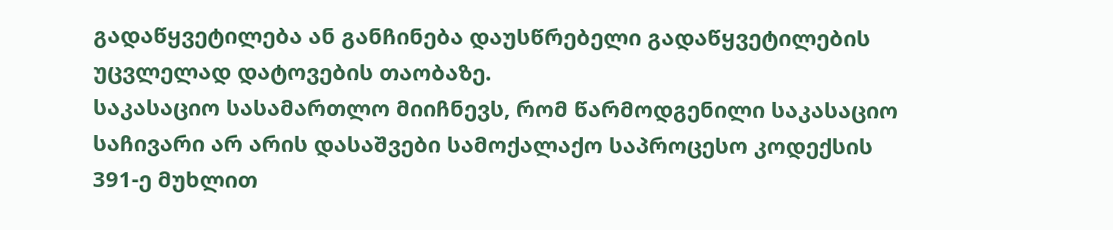გადაწყვეტილება ან განჩინება დაუსწრებელი გადაწყვეტილების უცვლელად დატოვების თაობაზე.
საკასაციო სასამართლო მიიჩნევს, რომ წარმოდგენილი საკასაციო საჩივარი არ არის დასაშვები სამოქალაქო საპროცესო კოდექსის 391-ე მუხლით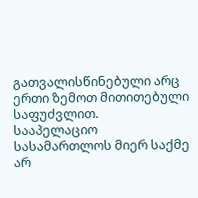გათვალისწინებული არც ერთი ზემოთ მითითებული საფუძვლით.
სააპელაციო სასამართლოს მიერ საქმე არ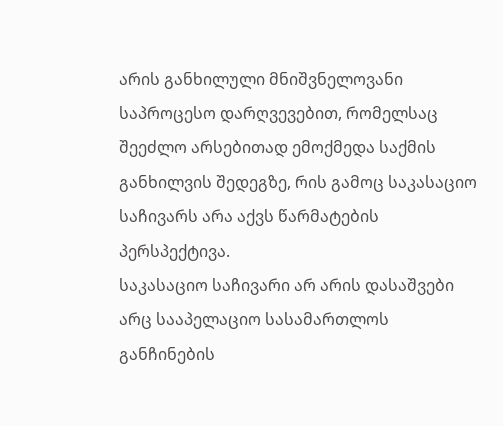არის განხილული მნიშვნელოვანი საპროცესო დარღვევებით, რომელსაც შეეძლო არსებითად ემოქმედა საქმის განხილვის შედეგზე, რის გამოც საკასაციო საჩივარს არა აქვს წარმატების პერსპექტივა.
საკასაციო საჩივარი არ არის დასაშვები არც სააპელაციო სასამართლოს განჩინების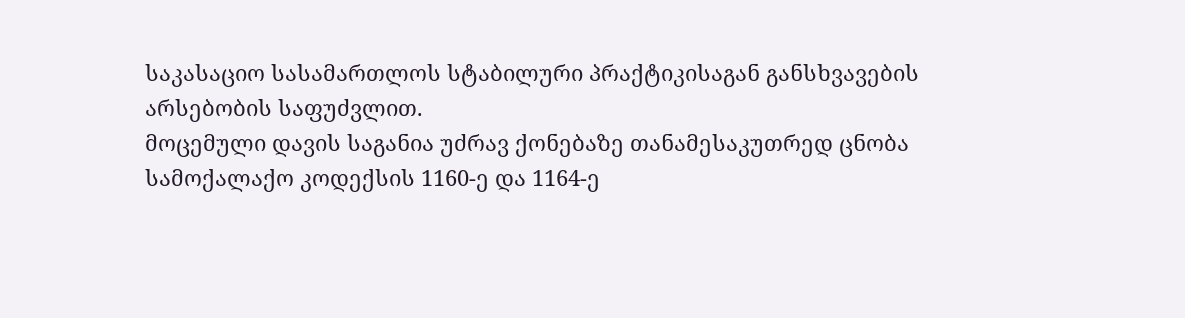საკასაციო სასამართლოს სტაბილური პრაქტიკისაგან განსხვავების არსებობის საფუძვლით.
მოცემული დავის საგანია უძრავ ქონებაზე თანამესაკუთრედ ცნობა სამოქალაქო კოდექსის 1160-ე და 1164-ე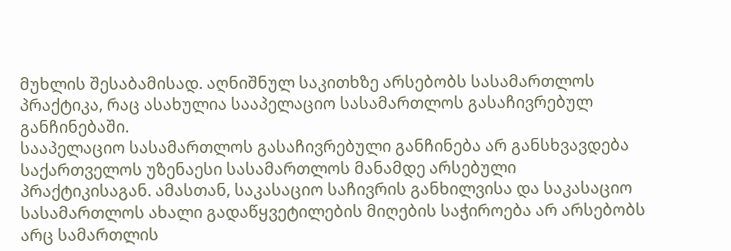მუხლის შესაბამისად. აღნიშნულ საკითხზე არსებობს სასამართლოს პრაქტიკა, რაც ასახულია სააპელაციო სასამართლოს გასაჩივრებულ განჩინებაში.
სააპელაციო სასამართლოს გასაჩივრებული განჩინება არ განსხვავდება საქართველოს უზენაესი სასამართლოს მანამდე არსებული პრაქტიკისაგან. ამასთან, საკასაციო საჩივრის განხილვისა და საკასაციო სასამართლოს ახალი გადაწყვეტილების მიღების საჭიროება არ არსებობს არც სამართლის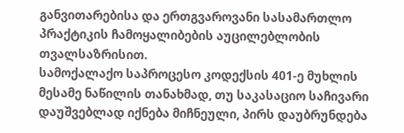განვითარებისა და ერთგვაროვანი სასამართლო პრაქტიკის ჩამოყალიბების აუცილებლობის თვალსაზრისით.
სამოქალაქო საპროცესო კოდექსის 401-ე მუხლის მესამე ნაწილის თანახმად, თუ საკასაციო საჩივარი დაუშვებლად იქნება მიჩნეული, პირს დაუბრუნდება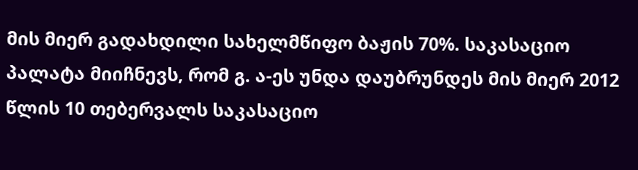მის მიერ გადახდილი სახელმწიფო ბაჟის 70%. საკასაციო პალატა მიიჩნევს, რომ გ. ა-ეს უნდა დაუბრუნდეს მის მიერ 2012 წლის 10 თებერვალს საკასაციო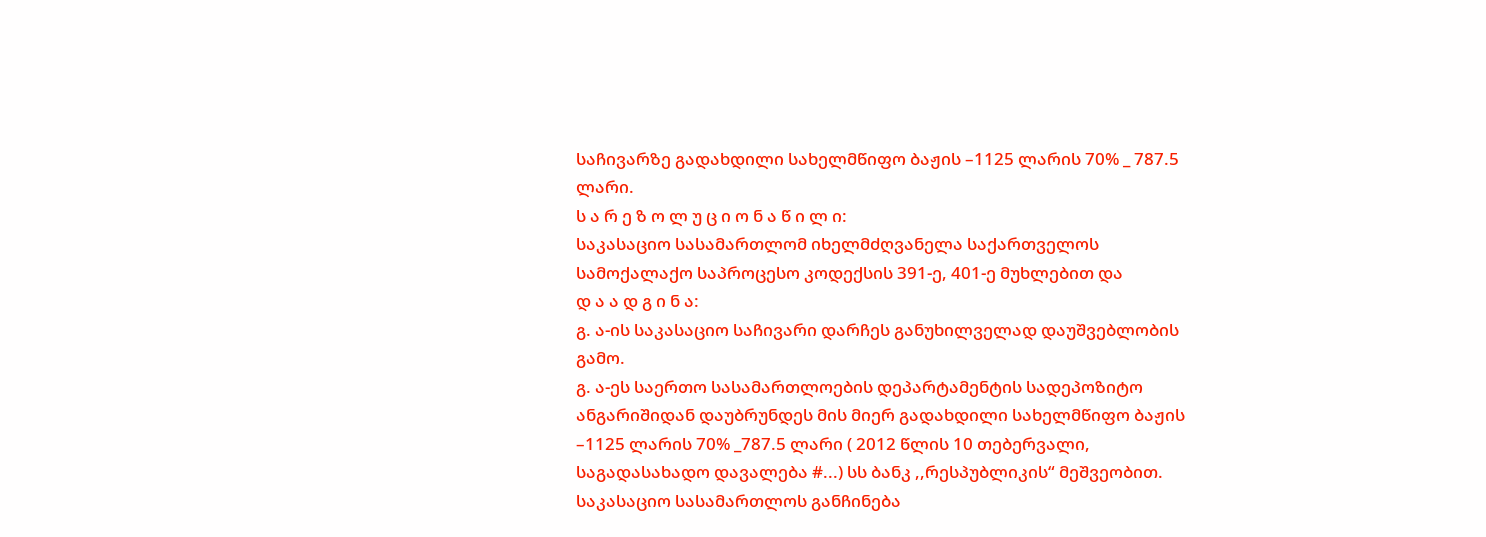საჩივარზე გადახდილი სახელმწიფო ბაჟის –1125 ლარის 70% _ 787.5 ლარი.
ს ა რ ე ზ ო ლ უ ც ი ო ნ ა წ ი ლ ი:
საკასაციო სასამართლომ იხელმძღვანელა საქართველოს სამოქალაქო საპროცესო კოდექსის 391-ე, 401-ე მუხლებით და
დ ა ა დ გ ი ნ ა:
გ. ა-ის საკასაციო საჩივარი დარჩეს განუხილველად დაუშვებლობის გამო.
გ. ა-ეს საერთო სასამართლოების დეპარტამენტის სადეპოზიტო ანგარიშიდან დაუბრუნდეს მის მიერ გადახდილი სახელმწიფო ბაჟის –1125 ლარის 70% _787.5 ლარი ( 2012 წლის 10 თებერვალი, საგადასახადო დავალება #...) სს ბანკ ,,რესპუბლიკის“ მეშვეობით.
საკასაციო სასამართლოს განჩინება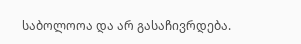საბოლოოა და არ გასაჩივრდება.